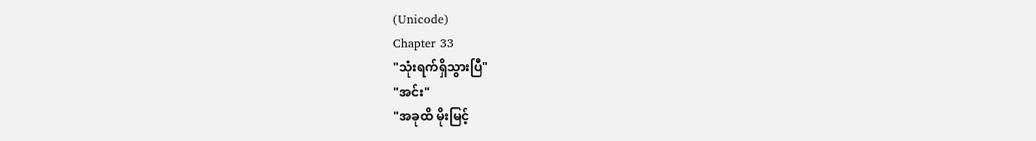(Unicode)
Chapter 33
"သုံးရက်ရှိသွားပြီ"
"အင်း"
"အခုထိ မိုးမြင့်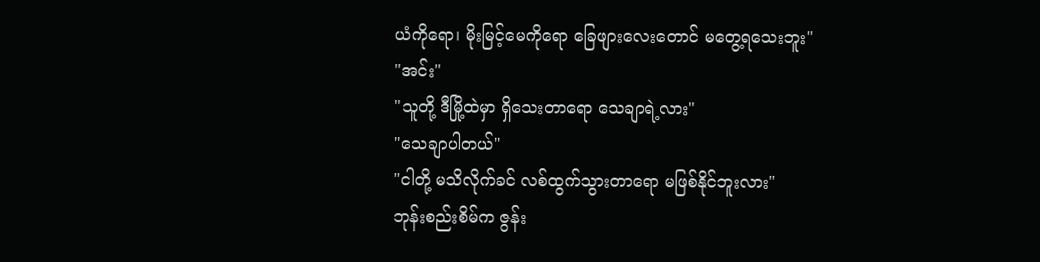ယံကိုရော၊ မိုးမြင့်မေကိုရော ခြေဖျားလေးတောင် မတွေ့ရသေးဘူး"
"အင်း"
"သူတို့ ဒီမြို့ထဲမှာ ရှိသေးတာရော သေချာရဲ့လား"
"သေချာပါတယ်"
"ငါတို့ မသိလိုက်ခင် လစ်ထွက်သွားတာရော မဖြစ်နိုင်ဘူးလား"
ဘုန်းစည်းစိမ်က ဇွန်း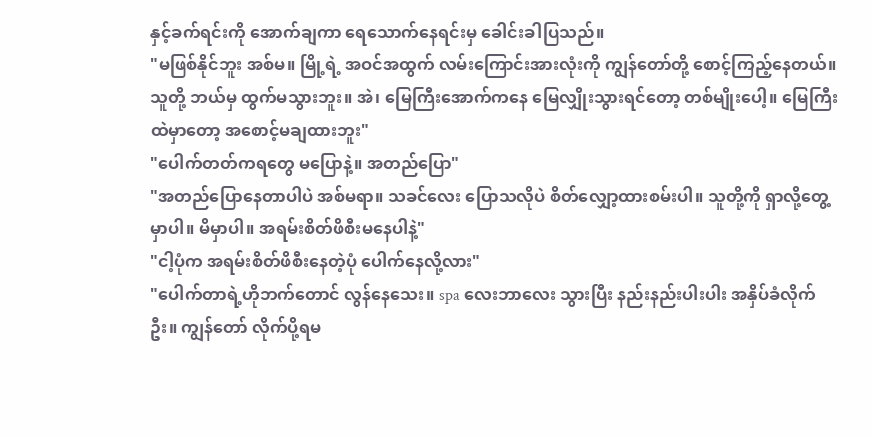နှင့်ခက်ရင်းကို အောက်ချကာ ရေသောက်နေရင်းမှ ခေါင်းခါပြသည်။
"မဖြစ်နိုင်ဘူး အစ်မ။ မြို့ရဲ့ အဝင်အထွက် လမ်းကြောင်းအားလုံးကို ကျွန်တော်တို့ စောင့်ကြည့်နေတယ်။ သူတို့ ဘယ်မှ ထွက်မသွားဘူး။ အဲ၊ မြေကြီးအောက်ကနေ မြေလျှိုးသွားရင်တော့ တစ်မျိုးပေါ့။ မြေကြီးထဲမှာတော့ အစောင့်မချထားဘူး"
"ပေါက်တတ်ကရတွေ မပြောနဲ့။ အတည်ပြော"
"အတည်ပြောနေတာပါပဲ အစ်မရာ။ သခင်လေး ပြောသလိုပဲ စိတ်လျှော့ထားစမ်းပါ။ သူတို့ကို ရှာလို့တွေ့မှာပါ။ မိမှာပါ။ အရမ်းစိတ်ဖိစီးမနေပါနဲ့"
"ငါ့ပုံက အရမ်းစိတ်ဖိစီးနေတဲ့ပုံ ပေါက်နေလို့လား"
"ပေါက်တာရဲ့ဟိုဘက်တောင် လွန်နေသေး။ spa လေးဘာလေး သွားပြီး နည်းနည်းပါးပါး အနှိပ်ခံလိုက်ဦး။ ကျွန်တော် လိုက်ပို့ရမ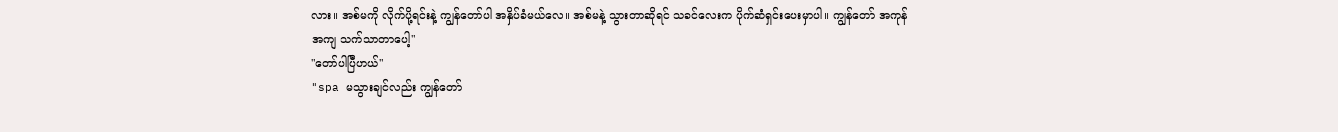လား။ အစ်မကို လိုက်ပို့ရင်းနဲ့ ကျွန်တော်ပါ အနှိပ်ခံမယ်လေ။ အစ်မနဲ့ သွားတာဆိုရင် သခင်လေးက ပိုက်ဆံရှင်းပေးမှာပါ။ ကျွန်တော် အကုန်အကျ သက်သာတာပေါ့"
"တော်ပါပြီဟယ်"
"spa မသွားချင်လည်း ကျွန်တော်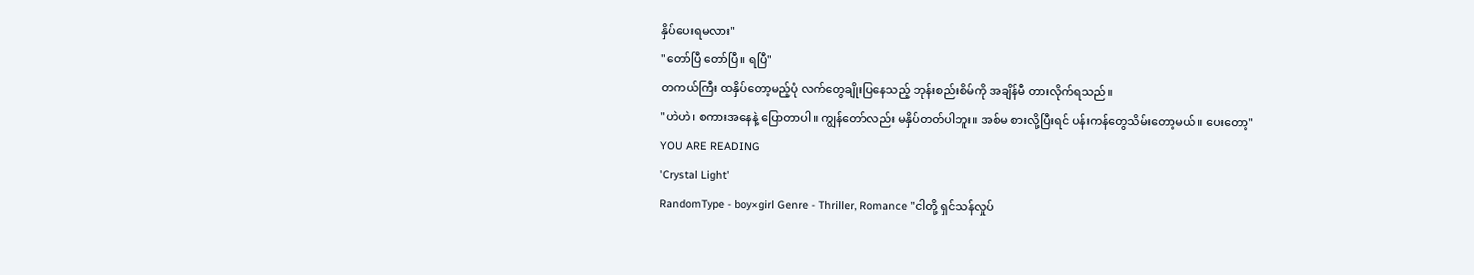နှိပ်ပေးရမလား"
"တော်ပြီ တော်ပြီ။ ရပြီ"
တကယ်ကြီး ထနှိပ်တော့မည့်ပုံ လက်တွေချိုးပြနေသည့် ဘုန်းစည်းစိမ်ကို အချိန်မီ တားလိုက်ရသည်။
"ဟဲဟဲ၊ စကားအနေနဲ့ ပြောတာပါ။ ကျွန်တော်လည်း မနှိပ်တတ်ပါဘူး။ အစ်မ စားလို့ပြီးရင် ပန်းကန်တွေသိမ်းတော့မယ်။ ပေးတော့"
YOU ARE READING
'Crystal Light'
RandomType - boy×girl Genre - Thriller, Romance "ငါတို့ ရှင်သန်လှုပ်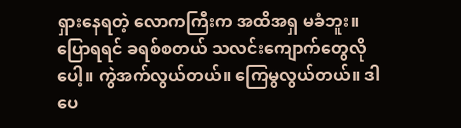ရှားနေရတဲ့ လောကကြီးက အထိအရှ မခံဘူး။ ပြောရရင် ခရစ်စတယ် သလင်းကျောက်တွေလိုပေါ့။ ကွဲအက်လွယ်တယ်။ ကြေမွလွယ်တယ်။ ဒါပေ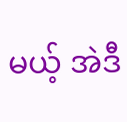မယ့် အဲဒီ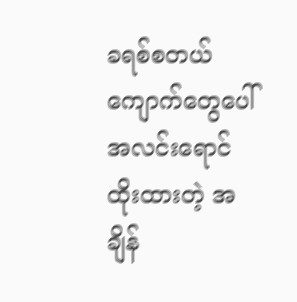ခရစ်စတယ်ကျောက်တွေပေါ် အလင်းရောင် ထိုးထားတဲ့ အချိန်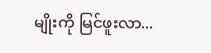မျိုးကို မြင်ဖူးလာ...